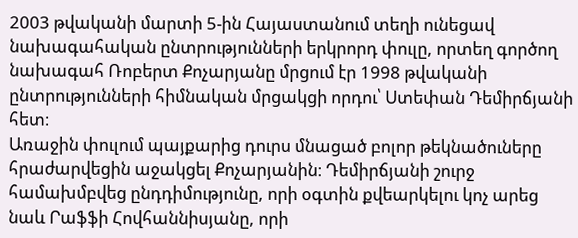2003 թվականի մարտի 5-ին Հայաստանում տեղի ունեցավ նախագահական ընտրությունների երկրորդ փուլը, որտեղ գործող նախագահ Ռոբերտ Քոչարյանը մրցում էր 1998 թվականի ընտրությունների հիմնական մրցակցի որդու՝ Ստեփան Դեմիրճյանի հետ։
Առաջին փուլում պայքարից դուրս մնացած բոլոր թեկնածուները հրաժարվեցին աջակցել Քոչարյանին։ Դեմիրճյանի շուրջ համախմբվեց ընդդիմությունը, որի օգտին քվեարկելու կոչ արեց նաև Րաֆֆի Հովհաննիսյանը, որի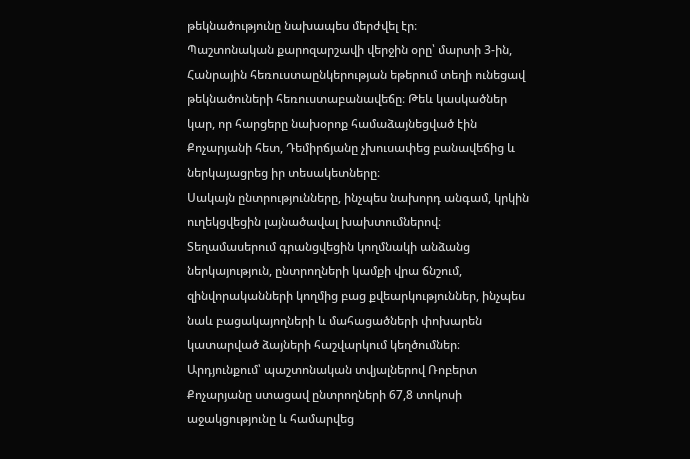թեկնածությունը նախապես մերժվել էր։
Պաշտոնական քարոզարշավի վերջին օրը՝ մարտի 3-ին, Հանրային հեռուստաընկերության եթերում տեղի ունեցավ թեկնածուների հեռուստաբանավեճը։ Թեև կասկածներ կար, որ հարցերը նախօրոք համաձայնեցված էին Քոչարյանի հետ, Դեմիրճյանը չխուսափեց բանավեճից և ներկայացրեց իր տեսակետները։
Սակայն ընտրությունները, ինչպես նախորդ անգամ, կրկին ուղեկցվեցին լայնածավալ խախտումներով։ Տեղամասերում գրանցվեցին կողմնակի անձանց ներկայություն, ընտրողների կամքի վրա ճնշում, զինվորականների կողմից բաց քվեարկություններ, ինչպես նաև բացակայողների և մահացածների փոխարեն կատարված ձայների հաշվարկում կեղծումներ։
Արդյունքում՝ պաշտոնական տվյալներով Ռոբերտ Քոչարյանը ստացավ ընտրողների 67,8 տոկոսի աջակցությունը և համարվեց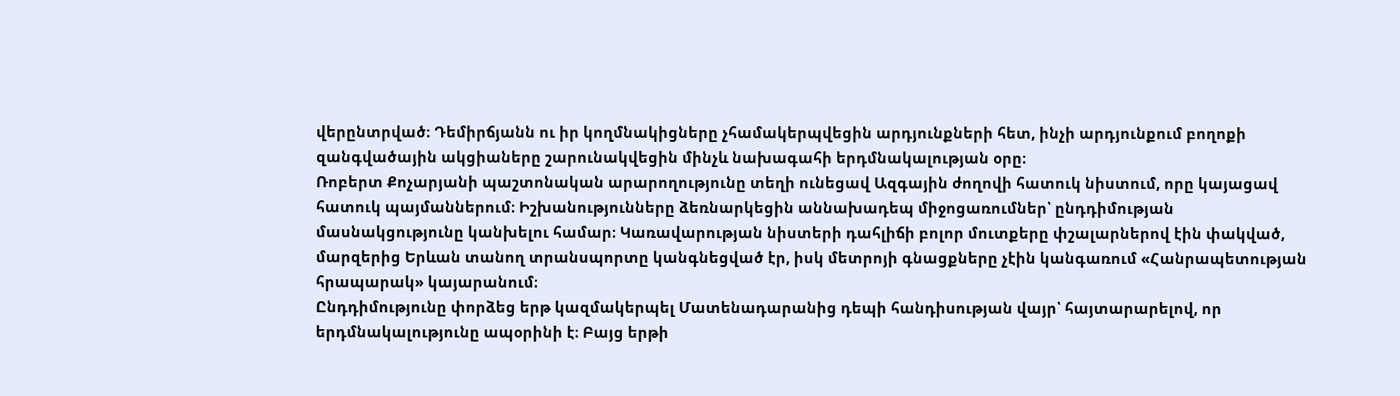վերընտրված։ Դեմիրճյանն ու իր կողմնակիցները չհամակերպվեցին արդյունքների հետ, ինչի արդյունքում բողոքի զանգվածային ակցիաները շարունակվեցին մինչև նախագահի երդմնակալության օրը։
Ռոբերտ Քոչարյանի պաշտոնական արարողությունը տեղի ունեցավ Ազգային ժողովի հատուկ նիստում, որը կայացավ հատուկ պայմաններում։ Իշխանությունները ձեռնարկեցին աննախադեպ միջոցառումներ՝ ընդդիմության մասնակցությունը կանխելու համար։ Կառավարության նիստերի դահլիճի բոլոր մուտքերը փշալարներով էին փակված, մարզերից Երևան տանող տրանսպորտը կանգնեցված էր, իսկ մետրոյի գնացքները չէին կանգառում «Հանրապետության հրապարակ» կայարանում։
Ընդդիմությունը փորձեց երթ կազմակերպել Մատենադարանից դեպի հանդիսության վայր՝ հայտարարելով, որ երդմնակալությունը ապօրինի է։ Բայց երթի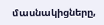մասնակիցները,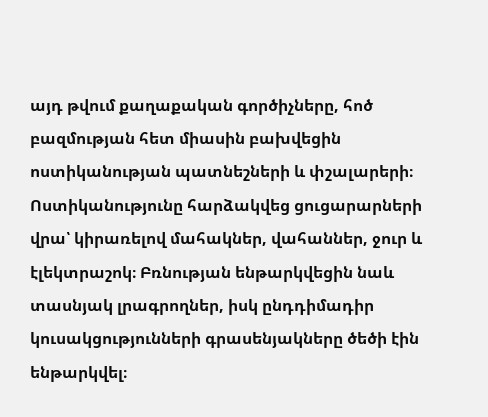այդ թվում քաղաքական գործիչները, հոծ բազմության հետ միասին բախվեցին ոստիկանության պատնեշների և փշալարերի։ Ոստիկանությունը հարձակվեց ցուցարարների վրա՝ կիրառելով մահակներ, վահաններ, ջուր և էլեկտրաշոկ։ Բռնության ենթարկվեցին նաև տասնյակ լրագրողներ, իսկ ընդդիմադիր կուսակցությունների գրասենյակները ծեծի էին ենթարկվել։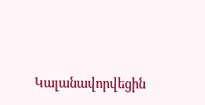Կալանավորվեցին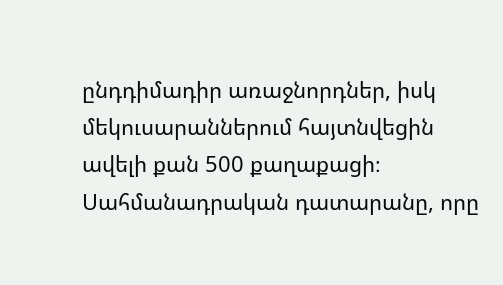ընդդիմադիր առաջնորդներ, իսկ մեկուսարաններում հայտնվեցին ավելի քան 500 քաղաքացի։
Սահմանադրական դատարանը, որը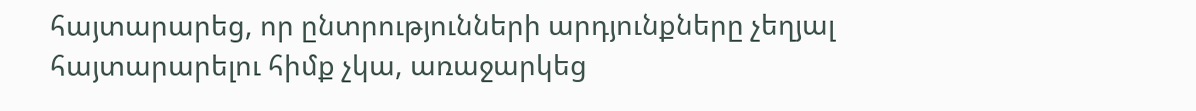հայտարարեց, որ ընտրությունների արդյունքները չեղյալ հայտարարելու հիմք չկա, առաջարկեց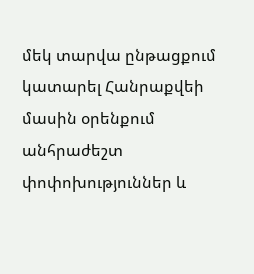մեկ տարվա ընթացքում կատարել Հանրաքվեի մասին օրենքում անհրաժեշտ փոփոխություններ և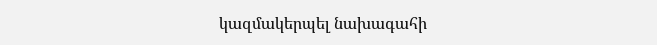կազմակերպել նախագահի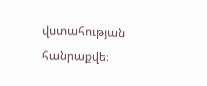վստահության հանրաքվե։